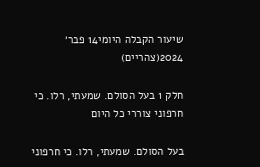שיעור הקבלה היומי14 פבר׳ 2024(צהריים)

חלק 1 בעל הסולם. שמעתי, רלו. כי חרפוני צוררי כל היום

בעל הסולם. שמעתי, רלו. כי חרפוני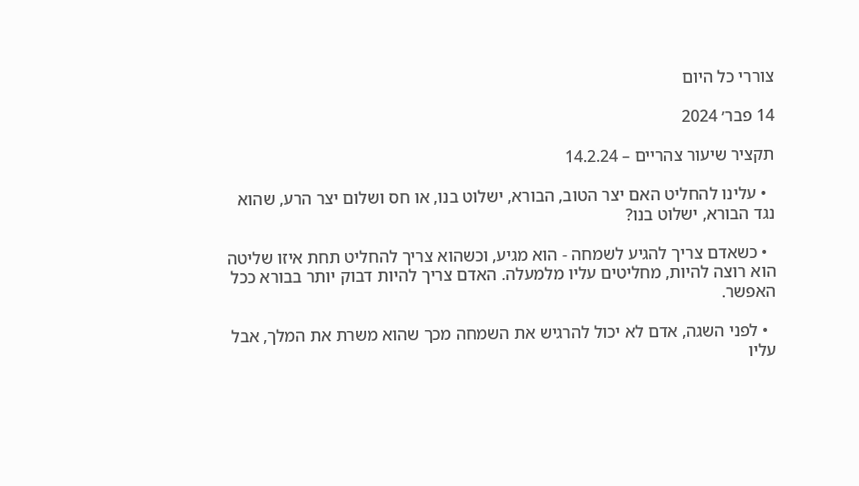צוררי כל היום

14 פבר׳ 2024

תקציר שיעור צהריים – 14.2.24

  • עלינו להחליט האם יצר הטוב, הבורא, ישלוט בנו, או חס ושלום יצר הרע, שהוא נגד הבורא, ישלוט בנו?

  • כשאדם צריך להגיע לשמחה - הוא מגיע, וכשהוא צריך להחליט תחת איזו שליטה הוא רוצה להיות, מחליטים עליו מלמעלה. האדם צריך להיות דבוק יותר בבורא ככל האפשר.

  • לפני השגה, אדם לא יכול להרגיש את השמחה מכך שהוא משרת את המלך, אבל עליו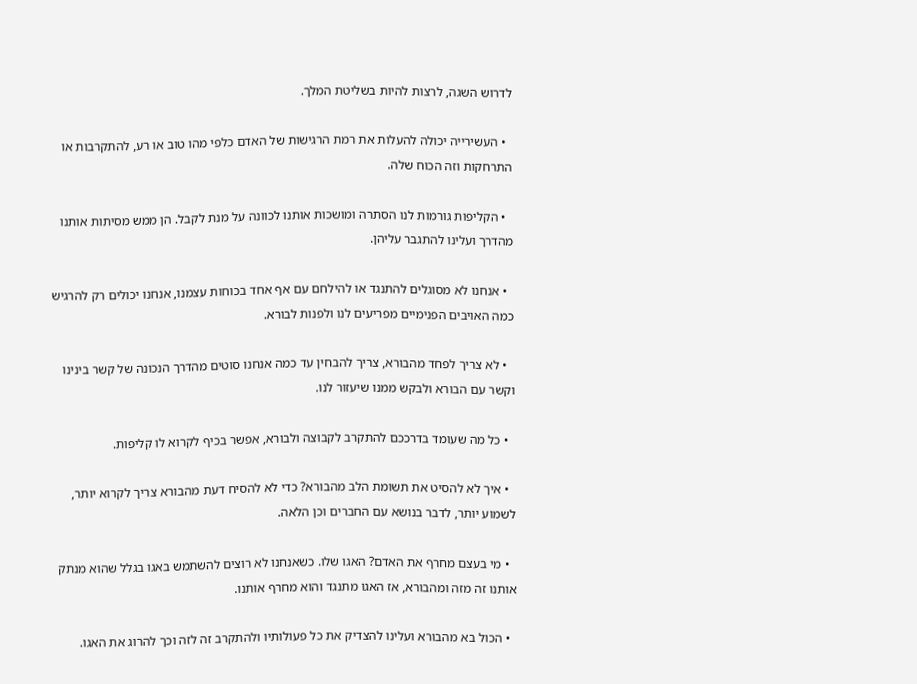לדרוש השגה, לרצות להיות בשליטת המלך.

  • העשירייה יכולה להעלות את רמת הרגישות של האדם כלפי מהו טוב או רע, להתקרבות או התרחקות וזה הכוח שלה.

  • הקליפות גורמות לנו הסתרה ומושכות אותנו לכוונה על מנת לקבל. הן ממש מסיתות אותנו מהדרך ועלינו להתגבר עליהן.

  • אנחנו לא מסוגלים להתנגד או להילחם עם אף אחד בכוחות עצמנו, אנחנו יכולים רק להרגיש כמה האויבים הפנימיים מפריעים לנו ולפנות לבורא.

  • לא צריך לפחד מהבורא, צריך להבחין עד כמה אנחנו סוטים מהדרך הנכונה של קשר בינינו וקשר עם הבורא ולבקש ממנו שיעזור לנו.

  • כל מה שעומד בדרככם להתקרב לקבוצה ולבורא, אפשר בכיף לקרוא לו קליפות.

  • איך לא להסיט את תשומת הלב מהבורא? כדי לא להסיח דעת מהבורא צריך לקרוא יותר, לשמוע יותר, לדבר בנושא עם החברים וכן הלאה.

  • מי בעצם מחרף את האדם? האגו שלו. כשאנחנו לא רוצים להשתמש באגו בגלל שהוא מנתק אותנו זה מזה ומהבורא, אז האגו מתנגד והוא מחרף אותנו.

  • הכול בא מהבורא ועלינו להצדיק את כל פעולותיו ולהתקרב זה לזה וכך להרוג את האגו.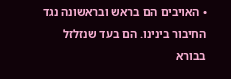• האויבים הם בראש ובראשונה נגד החיבור בינינו. הם בעד שנזלזל בבורא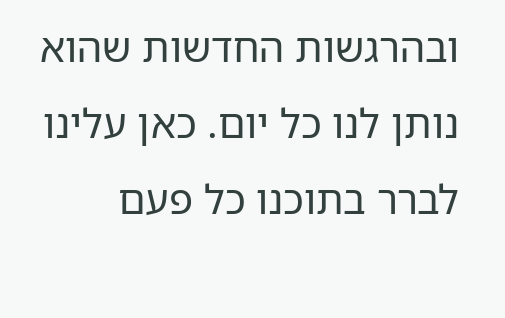ובהרגשות החדשות שהוא נותן לנו כל יום. כאן עלינו לברר בתוכנו כל פעם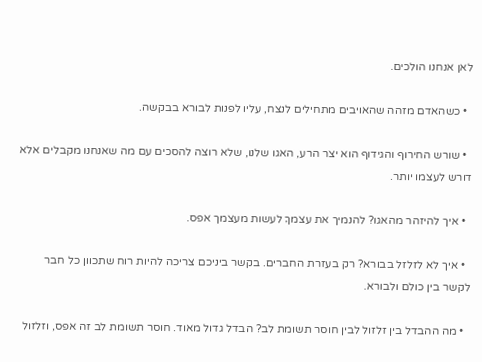לאן אנחנו הולכים.

  • כשהאדם מזהה שהאויבים מתחילים לנצח, עליו לפנות לבורא בבקשה.

  • שורש החירוף והגידוף הוא יצר הרע, האגו שלנו, שלא רוצה להסכים עם מה שאנחנו מקבלים אלא דורש לעצמו יותר.

  • איך להיזהר מהאגו? להנמיך את עצמךָ לעשות מעצמך אפס.

  • איך לא לזלזל בבורא? רק בעזרת החברים. בקשר ביניכם צריכה להיות רוח שתכוון כל חבר לקשר בין כולם ולבורא.

  • מה ההבדל בין זלזול לבין חוסר תשומת לב? הבדל גדול מאוד. חוסר תשומת לב זה אפס, וזלזול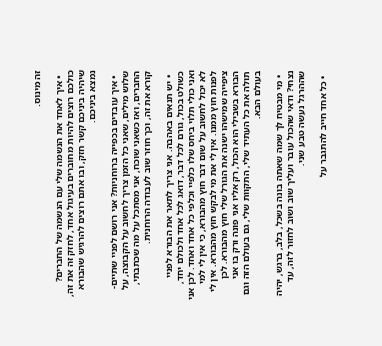זה מינוס.

  • איך לאחד את הנשמה שלי עם הנשמה של החברים? כולכם רוצים להיות מחוברים בעיגול אחד, לחזק זה את זה, שיהיה ביניכם קשר חזק, ובו אתם רוצים להרגיש שהבורא נמצא ביניכם.

  • איך עובדים בכפייה ברוחניות? אני רושם לפניי שתיים-שלוש מילים, שאני כל הזמן צריך לחשוב על הקבוצה, על החברים, ואז כשאני שוכח, אני מסתכל על מה שכתבתי, קורא את זה, וכך חוזר שוב לעבודה הרוחנית.

  • יש תנאים באהבה. אני צריך לתאר את הבורא לפניי כשולט בכול, גורם לכל דבר, דואג לכל אחד ולכולם יחד, ואני כולי תלוי ביחס שלו כלפיי וכלפי כל אחד ואחד. לכן אני לא יכול לחשוב על שום דבר חוץ מהבורא, כי אין לי למי לפנות חוץ ממנו. אין לי את מי לבקש חוץ מהבורא. אין לי ציפייה שמישהו ישנה את הגורל שלי חוץ מהבורא. לכן הבורא בשבילי הוא הכול, רק אליו אני פונה ורק בו אני תולה את כל העתיד שלי, התקוות שלי, גם בעולם הזה וגם בעולם הבא.

  • מי מבטיח לך שמה שאתה בונה בשכל, בלב, ברגש, יהיה נצחי? ודאי שהכול עובר ועליך שוב ושוב לחזור לזה, עד שההרגל נעשה טבע שני.

  • כל אחד חייב להתגבר על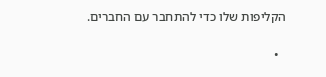הקליפות שלו כדי להתחבר עם החברים.

  •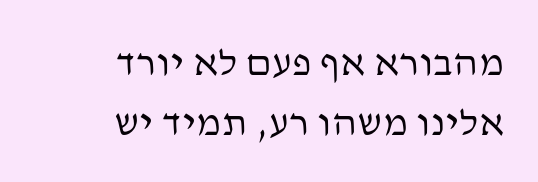מהבורא אף פעם לא יורד אלינו משהו רע, תמיד יש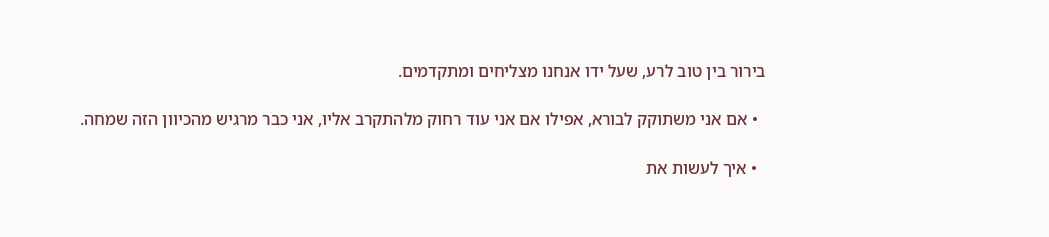בירור בין טוב לרע, שעל ידו אנחנו מצליחים ומתקדמים.

  • אם אני משתוקק לבורא, אפילו אם אני עוד רחוק מלהתקרב אליו, אני כבר מרגיש מהכיוון הזה שמחה.

  • איך לעשות את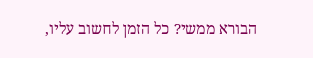הבורא ממשי? כל הזמן לחשוב עליו,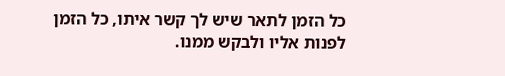כל הזמן לתאר שיש לך קשר איתו, כל הזמן לפנות אליו ולבקש ממנו.